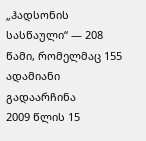„ჰადსონის სასწაული“ — 208 წამი, რომელმაც 155 ადამიანი გადაარჩინა
2009 წლის 15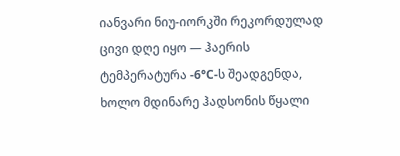იანვარი ნიუ-იორკში რეკორდულად ცივი დღე იყო — ჰაერის ტემპერატურა -6°C-ს შეადგენდა, ხოლო მდინარე ჰადსონის წყალი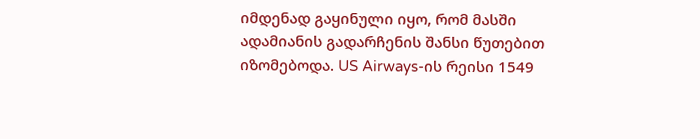იმდენად გაყინული იყო, რომ მასში ადამიანის გადარჩენის შანსი წუთებით იზომებოდა. US Airways-ის რეისი 1549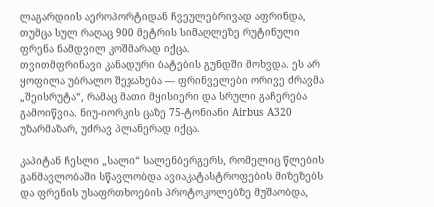ლაგარდიის აეროპორტიდან ჩვეულებრივად აფრინდა, თუმცა სულ რაღაც 900 მეტრის სიმაღლეზე რუტინული ფრენა ნამდვილ კოშმარად იქცა.
თვითმფრინავი კანადური ბატების გუნდში მოხვდა. ეს არ ყოფილა უბრალო შეჯახება — ფრინველები ორივე ძრავმა „შეისრუტა“, რამაც მათი მყისიერი და სრული გაჩერება გამოიწვია. ნიუ-იორკის ცაზე 75-ტონიანი Airbus A320 უზარმაზარ, უძრავ პლანერად იქცა.

კაპიტან ჩესლი „სალი“ სალენბერგერს, რომელიც წლების განმავლობაში სწავლობდა ავიაკატასტროფების მიზეზებს და ფრენის უსაფრთხოების პროტოკოლებზე მუშაობდა,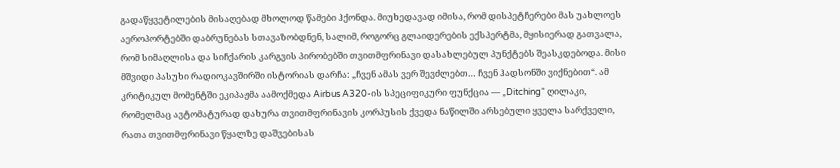გადაწყვეტილების მისაღებად მხოლოდ წამები ჰქონდა. მიუხედავად იმისა, რომ დისპეტჩერები მას უახლოეს აეროპორტებში დაბრუნებას სთავაზობდნენ, სალიმ, როგორც გლაიდერების ექსპერტმა, მყისიერად გათვალა, რომ სიმაღლისა და სიჩქარის კარგვის პირობებში თვითმფრინავი დასახლებულ პუნქტებს შეასკდებოდა. მისი მშვიდი პასუხი რადიოკავშირში ისტორიას დარჩა: „ჩვენ ამას ვერ შევძლებთ… ჩვენ ჰადსონში ვიქნებით“. ამ კრიტიკულ მომენტში ეკიპაჟმა აამოქმედა Airbus A320-ის სპეციფიკური ფუნქცია — „Ditching“ ღილაკი, რომელმაც ავტომატურად დახურა თვითმფრინავის კორპუსის ქვედა ნაწილში არსებული ყველა სარქველი, რათა თვითმფრინავი წყალზე დაშვებისას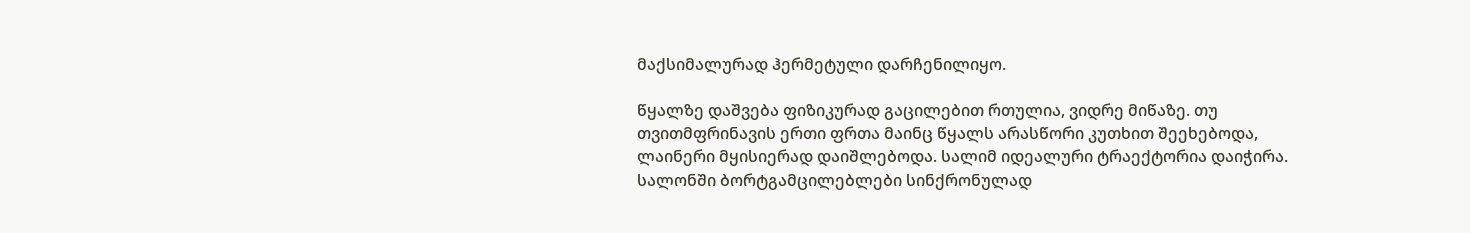მაქსიმალურად ჰერმეტული დარჩენილიყო.

წყალზე დაშვება ფიზიკურად გაცილებით რთულია, ვიდრე მიწაზე. თუ თვითმფრინავის ერთი ფრთა მაინც წყალს არასწორი კუთხით შეეხებოდა, ლაინერი მყისიერად დაიშლებოდა. სალიმ იდეალური ტრაექტორია დაიჭირა. სალონში ბორტგამცილებლები სინქრონულად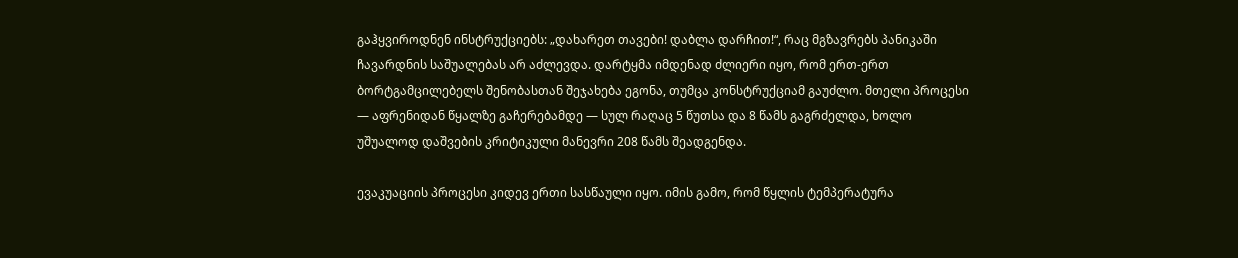გაჰყვიროდნენ ინსტრუქციებს: „დახარეთ თავები! დაბლა დარჩით!“, რაც მგზავრებს პანიკაში ჩავარდნის საშუალებას არ აძლევდა. დარტყმა იმდენად ძლიერი იყო, რომ ერთ-ერთ ბორტგამცილებელს შენობასთან შეჯახება ეგონა, თუმცა კონსტრუქციამ გაუძლო. მთელი პროცესი — აფრენიდან წყალზე გაჩერებამდე — სულ რაღაც 5 წუთსა და 8 წამს გაგრძელდა, ხოლო უშუალოდ დაშვების კრიტიკული მანევრი 208 წამს შეადგენდა.

ევაკუაციის პროცესი კიდევ ერთი სასწაული იყო. იმის გამო, რომ წყლის ტემპერატურა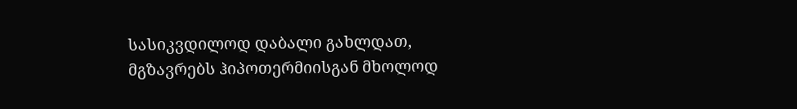სასიკვდილოდ დაბალი გახლდათ, მგზავრებს ჰიპოთერმიისგან მხოლოდ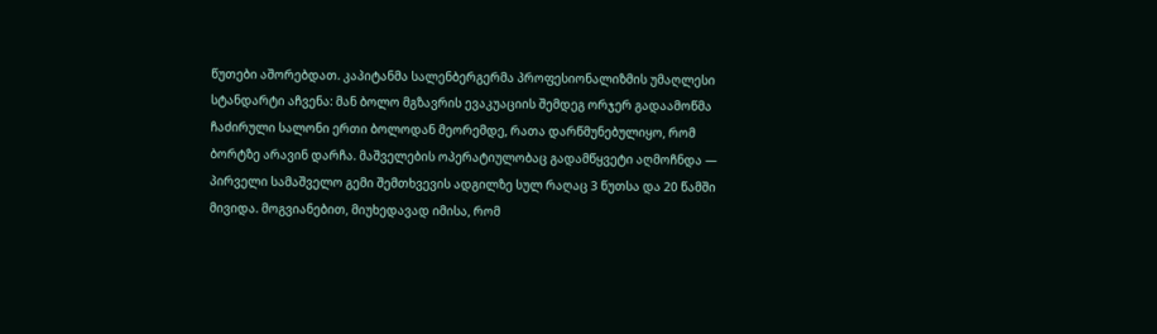წუთები აშორებდათ. კაპიტანმა სალენბერგერმა პროფესიონალიზმის უმაღლესი სტანდარტი აჩვენა: მან ბოლო მგზავრის ევაკუაციის შემდეგ ორჯერ გადაამოწმა ჩაძირული სალონი ერთი ბოლოდან მეორემდე, რათა დარწმუნებულიყო, რომ ბორტზე არავინ დარჩა. მაშველების ოპერატიულობაც გადამწყვეტი აღმოჩნდა — პირველი სამაშველო გემი შემთხვევის ადგილზე სულ რაღაც 3 წუთსა და 20 წამში მივიდა. მოგვიანებით, მიუხედავად იმისა, რომ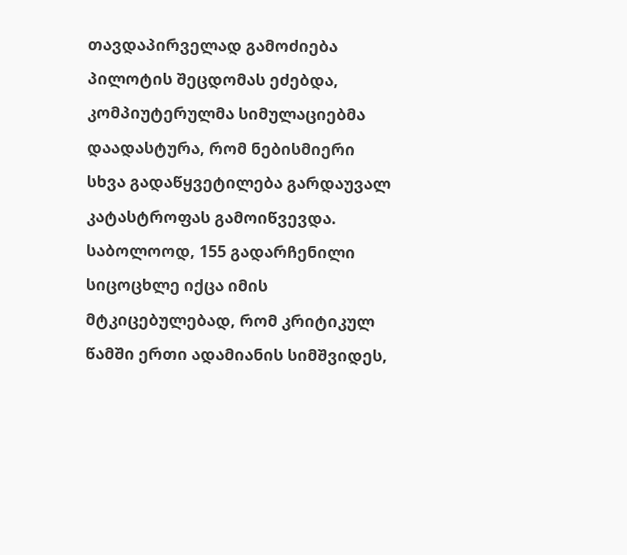თავდაპირველად გამოძიება პილოტის შეცდომას ეძებდა, კომპიუტერულმა სიმულაციებმა დაადასტურა, რომ ნებისმიერი სხვა გადაწყვეტილება გარდაუვალ კატასტროფას გამოიწვევდა.
საბოლოოდ, 155 გადარჩენილი სიცოცხლე იქცა იმის მტკიცებულებად, რომ კრიტიკულ წამში ერთი ადამიანის სიმშვიდეს,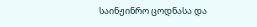საინჟინრო ცოდნასა და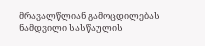მრავალწლიან გამოცდილებას ნამდვილი სასწაულის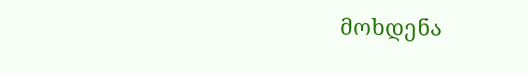მოხდენა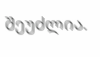შეუძლია.